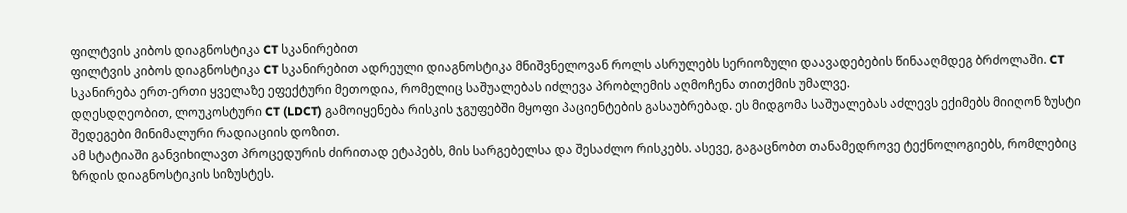ფილტვის კიბოს დიაგნოსტიკა CT სკანირებით
ფილტვის კიბოს დიაგნოსტიკა CT სკანირებით ადრეული დიაგნოსტიკა მნიშვნელოვან როლს ასრულებს სერიოზული დაავადებების წინააღმდეგ ბრძოლაში. CT სკანირება ერთ-ერთი ყველაზე ეფექტური მეთოდია, რომელიც საშუალებას იძლევა პრობლემის აღმოჩენა თითქმის უმალვე.
დღესდღეობით, ლოუკოსტური CT (LDCT) გამოიყენება რისკის ჯგუფებში მყოფი პაციენტების გასაუბრებად. ეს მიდგომა საშუალებას აძლევს ექიმებს მიიღონ ზუსტი შედეგები მინიმალური რადიაციის დოზით.
ამ სტატიაში განვიხილავთ პროცედურის ძირითად ეტაპებს, მის სარგებელსა და შესაძლო რისკებს. ასევე, გაგაცნობთ თანამედროვე ტექნოლოგიებს, რომლებიც ზრდის დიაგნოსტიკის სიზუსტეს.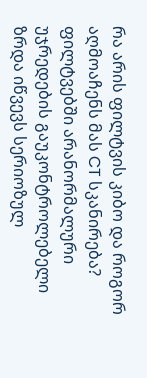რა არის ფილტვის კიბო და როგორ აღმოაჩენს მას CT სკანირება?
ფილტვებში არანორმალური უჯრედების გაუკონტროლებელი ზრდა იწვევს სერიოზულ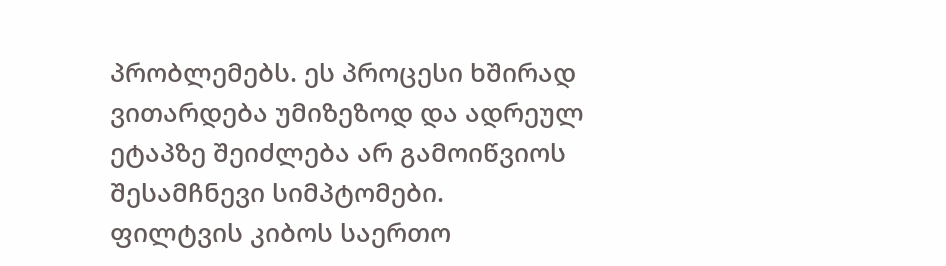პრობლემებს. ეს პროცესი ხშირად ვითარდება უმიზეზოდ და ადრეულ ეტაპზე შეიძლება არ გამოიწვიოს შესამჩნევი სიმპტომები.
ფილტვის კიბოს საერთო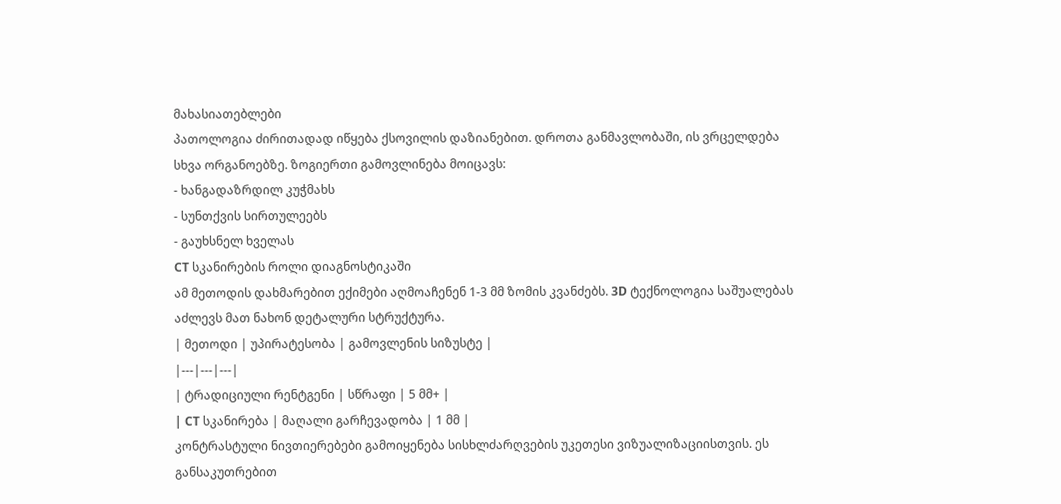მახასიათებლები
პათოლოგია ძირითადად იწყება ქსოვილის დაზიანებით. დროთა განმავლობაში, ის ვრცელდება სხვა ორგანოებზე. ზოგიერთი გამოვლინება მოიცავს:
- ხანგადაზრდილ კუჭმახს
- სუნთქვის სირთულეებს
- გაუხსნელ ხველას
CT სკანირების როლი დიაგნოსტიკაში
ამ მეთოდის დახმარებით ექიმები აღმოაჩენენ 1-3 მმ ზომის კვანძებს. 3D ტექნოლოგია საშუალებას აძლევს მათ ნახონ დეტალური სტრუქტურა.
| მეთოდი | უპირატესობა | გამოვლენის სიზუსტე |
|---|---|---|
| ტრადიციული რენტგენი | სწრაფი | 5 მმ+ |
| CT სკანირება | მაღალი გარჩევადობა | 1 მმ |
კონტრასტული ნივთიერებები გამოიყენება სისხლძარღვების უკეთესი ვიზუალიზაციისთვის. ეს განსაკუთრებით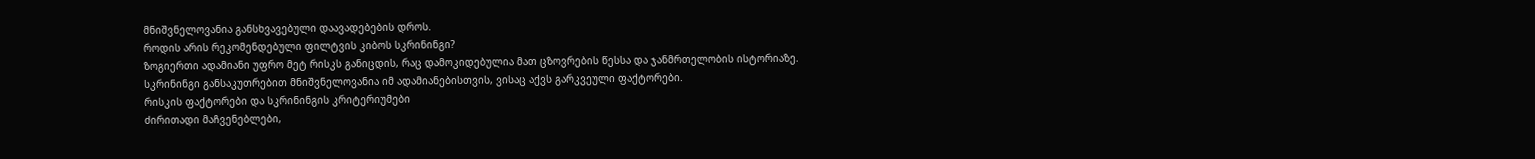მნიშვნელოვანია განსხვავებული დაავადებების დროს.
როდის არის რეკომენდებული ფილტვის კიბოს სკრინინგი?
ზოგიერთი ადამიანი უფრო მეტ რისკს განიცდის, რაც დამოკიდებულია მათ ცზოვრების წესსა და ჯანმრთელობის ისტორიაზე. სკრინინგი განსაკუთრებით მნიშვნელოვანია იმ ადამიანებისთვის, ვისაც აქვს გარკვეული ფაქტორები.
რისკის ფაქტორები და სკრინინგის კრიტერიუმები
ძირითადი მაჩვენებლები,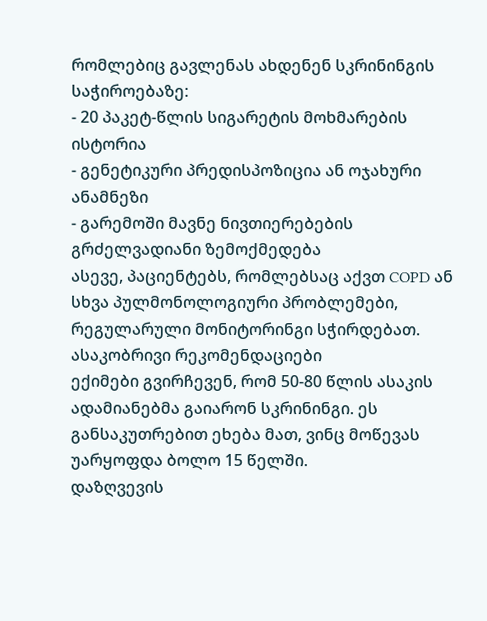რომლებიც გავლენას ახდენენ სკრინინგის საჭიროებაზე:
- 20 პაკეტ-წლის სიგარეტის მოხმარების ისტორია
- გენეტიკური პრედისპოზიცია ან ოჯახური ანამნეზი
- გარემოში მავნე ნივთიერებების გრძელვადიანი ზემოქმედება
ასევე, პაციენტებს, რომლებსაც აქვთ COPD ან სხვა პულმონოლოგიური პრობლემები, რეგულარული მონიტორინგი სჭირდებათ.
ასაკობრივი რეკომენდაციები
ექიმები გვირჩევენ, რომ 50-80 წლის ასაკის ადამიანებმა გაიარონ სკრინინგი. ეს განსაკუთრებით ეხება მათ, ვინც მოწევას უარყოფდა ბოლო 15 წელში.
დაზღვევის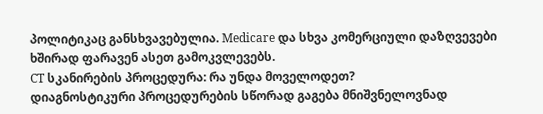პოლიტიკაც განსხვავებულია. Medicare და სხვა კომერციული დაზღვევები ხშირად ფარავენ ასეთ გამოკვლევებს.
CT სკანირების პროცედურა: რა უნდა მოველოდეთ?
დიაგნოსტიკური პროცედურების სწორად გაგება მნიშვნელოვნად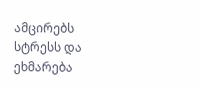ამცირებს სტრესს და ეხმარება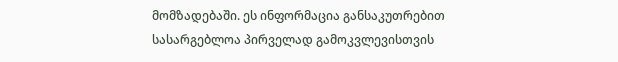მომზადებაში. ეს ინფორმაცია განსაკუთრებით სასარგებლოა პირველად გამოკვლევისთვის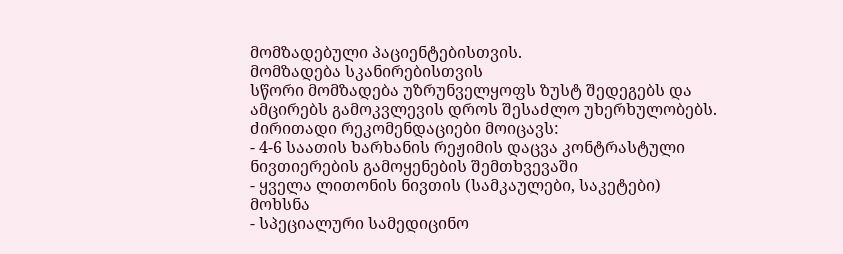მომზადებული პაციენტებისთვის.
მომზადება სკანირებისთვის
სწორი მომზადება უზრუნველყოფს ზუსტ შედეგებს და ამცირებს გამოკვლევის დროს შესაძლო უხერხულობებს. ძირითადი რეკომენდაციები მოიცავს:
- 4-6 საათის ხარხანის რეჟიმის დაცვა კონტრასტული ნივთიერების გამოყენების შემთხვევაში
- ყველა ლითონის ნივთის (სამკაულები, საკეტები) მოხსნა
- სპეციალური სამედიცინო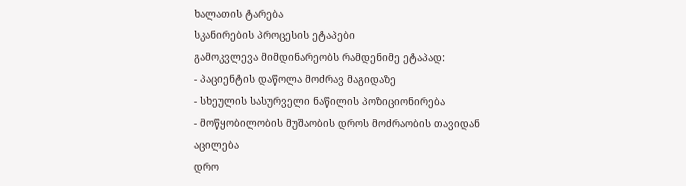ხალათის ტარება
სკანირების პროცესის ეტაპები
გამოკვლევა მიმდინარეობს რამდენიმე ეტაპად:
- პაციენტის დაწოლა მოძრავ მაგიდაზე
- სხეულის სასურველი ნაწილის პოზიციონირება
- მოწყობილობის მუშაობის დროს მოძრაობის თავიდან აცილება
დრო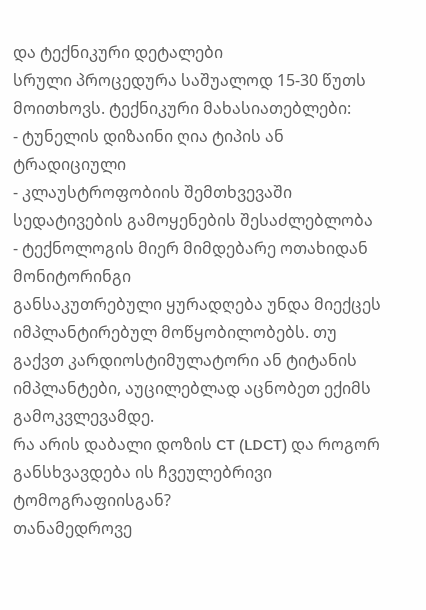და ტექნიკური დეტალები
სრული პროცედურა საშუალოდ 15-30 წუთს მოითხოვს. ტექნიკური მახასიათებლები:
- ტუნელის დიზაინი ღია ტიპის ან ტრადიციული
- კლაუსტროფობიის შემთხვევაში სედატივების გამოყენების შესაძლებლობა
- ტექნოლოგის მიერ მიმდებარე ოთახიდან მონიტორინგი
განსაკუთრებული ყურადღება უნდა მიექცეს იმპლანტირებულ მოწყობილობებს. თუ გაქვთ კარდიოსტიმულატორი ან ტიტანის იმპლანტები, აუცილებლად აცნობეთ ექიმს გამოკვლევამდე.
რა არის დაბალი დოზის CT (LDCT) და როგორ განსხვავდება ის ჩვეულებრივი ტომოგრაფიისგან?
თანამედროვე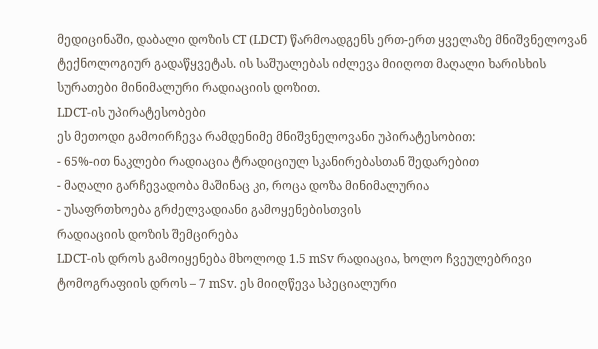მედიცინაში, დაბალი დოზის CT (LDCT) წარმოადგენს ერთ-ერთ ყველაზე მნიშვნელოვან ტექნოლოგიურ გადაწყვეტას. ის საშუალებას იძლევა მიიღოთ მაღალი ხარისხის სურათები მინიმალური რადიაციის დოზით.
LDCT-ის უპირატესობები
ეს მეთოდი გამოირჩევა რამდენიმე მნიშვნელოვანი უპირატესობით:
- 65%-ით ნაკლები რადიაცია ტრადიციულ სკანირებასთან შედარებით
- მაღალი გარჩევადობა მაშინაც კი, როცა დოზა მინიმალურია
- უსაფრთხოება გრძელვადიანი გამოყენებისთვის
რადიაციის დოზის შემცირება
LDCT-ის დროს გამოიყენება მხოლოდ 1.5 mSv რადიაცია, ხოლო ჩვეულებრივი ტომოგრაფიის დროს – 7 mSv. ეს მიიღწევა სპეციალური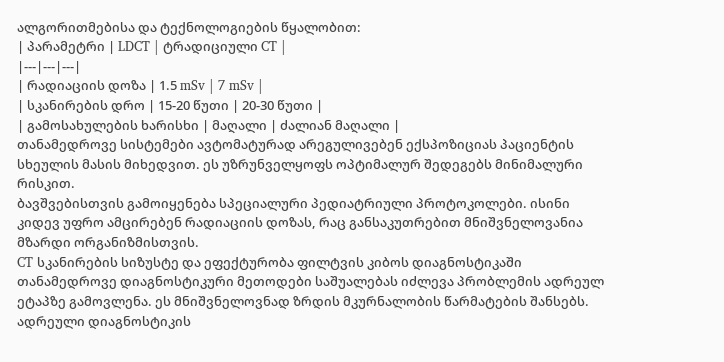ალგორითმებისა და ტექნოლოგიების წყალობით:
| პარამეტრი | LDCT | ტრადიციული CT |
|---|---|---|
| რადიაციის დოზა | 1.5 mSv | 7 mSv |
| სკანირების დრო | 15-20 წუთი | 20-30 წუთი |
| გამოსახულების ხარისხი | მაღალი | ძალიან მაღალი |
თანამედროვე სისტემები ავტომატურად არეგულივებენ ექსპოზიციას პაციენტის სხეულის მასის მიხედვით. ეს უზრუნველყოფს ოპტიმალურ შედეგებს მინიმალური რისკით.
ბავშვებისთვის გამოიყენება სპეციალური პედიატრიული პროტოკოლები. ისინი კიდევ უფრო ამცირებენ რადიაციის დოზას, რაც განსაკუთრებით მნიშვნელოვანია მზარდი ორგანიზმისთვის.
CT სკანირების სიზუსტე და ეფექტურობა ფილტვის კიბოს დიაგნოსტიკაში
თანამედროვე დიაგნოსტიკური მეთოდები საშუალებას იძლევა პრობლემის ადრეულ ეტაპზე გამოვლენა. ეს მნიშვნელოვნად ზრდის მკურნალობის წარმატების შანსებს.
ადრეული დიაგნოსტიკის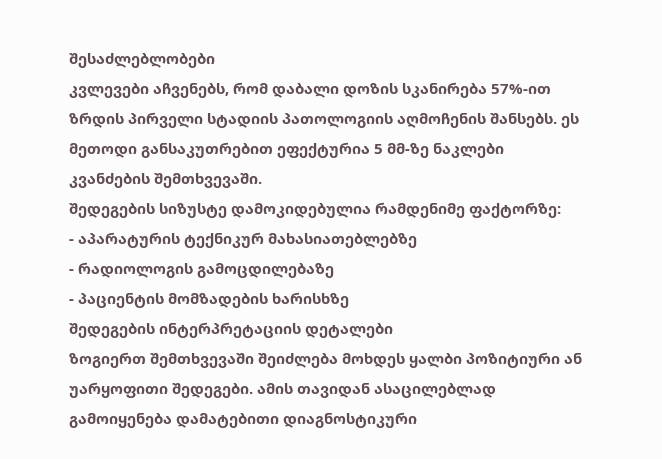შესაძლებლობები
კვლევები აჩვენებს, რომ დაბალი დოზის სკანირება 57%-ით ზრდის პირველი სტადიის პათოლოგიის აღმოჩენის შანსებს. ეს მეთოდი განსაკუთრებით ეფექტურია 5 მმ-ზე ნაკლები კვანძების შემთხვევაში.
შედეგების სიზუსტე დამოკიდებულია რამდენიმე ფაქტორზე:
- აპარატურის ტექნიკურ მახასიათებლებზე
- რადიოლოგის გამოცდილებაზე
- პაციენტის მომზადების ხარისხზე
შედეგების ინტერპრეტაციის დეტალები
ზოგიერთ შემთხვევაში შეიძლება მოხდეს ყალბი პოზიტიური ან უარყოფითი შედეგები. ამის თავიდან ასაცილებლად გამოიყენება დამატებითი დიაგნოსტიკური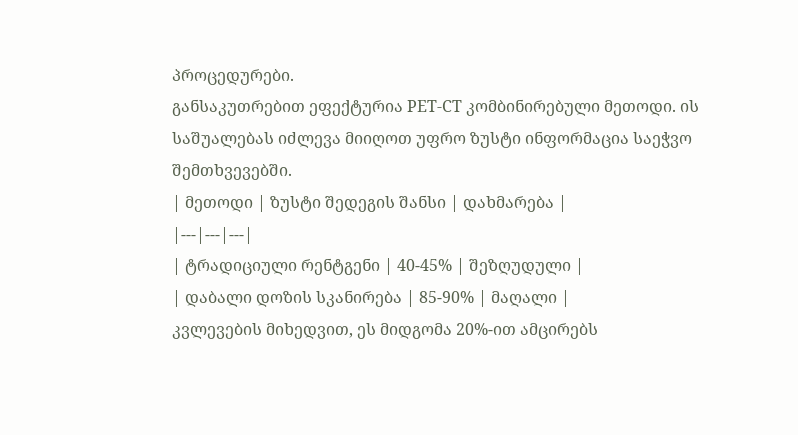პროცედურები.
განსაკუთრებით ეფექტურია PET-CT კომბინირებული მეთოდი. ის საშუალებას იძლევა მიიღოთ უფრო ზუსტი ინფორმაცია საეჭვო შემთხვევებში.
| მეთოდი | ზუსტი შედეგის შანსი | დახმარება |
|---|---|---|
| ტრადიციული რენტგენი | 40-45% | შეზღუდული |
| დაბალი დოზის სკანირება | 85-90% | მაღალი |
კვლევების მიხედვით, ეს მიდგომა 20%-ით ამცირებს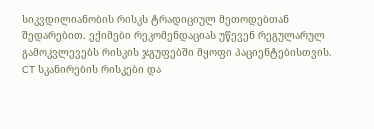სიკვდილიანობის რისკს ტრადიციულ მეთოდებთან შედარებით. ექიმები რეკომენდაციას უწევენ რეგულარულ გამოკვლევებს რისკის ჯგუფებში მყოფი პაციენტებისთვის.
CT სკანირების რისკები და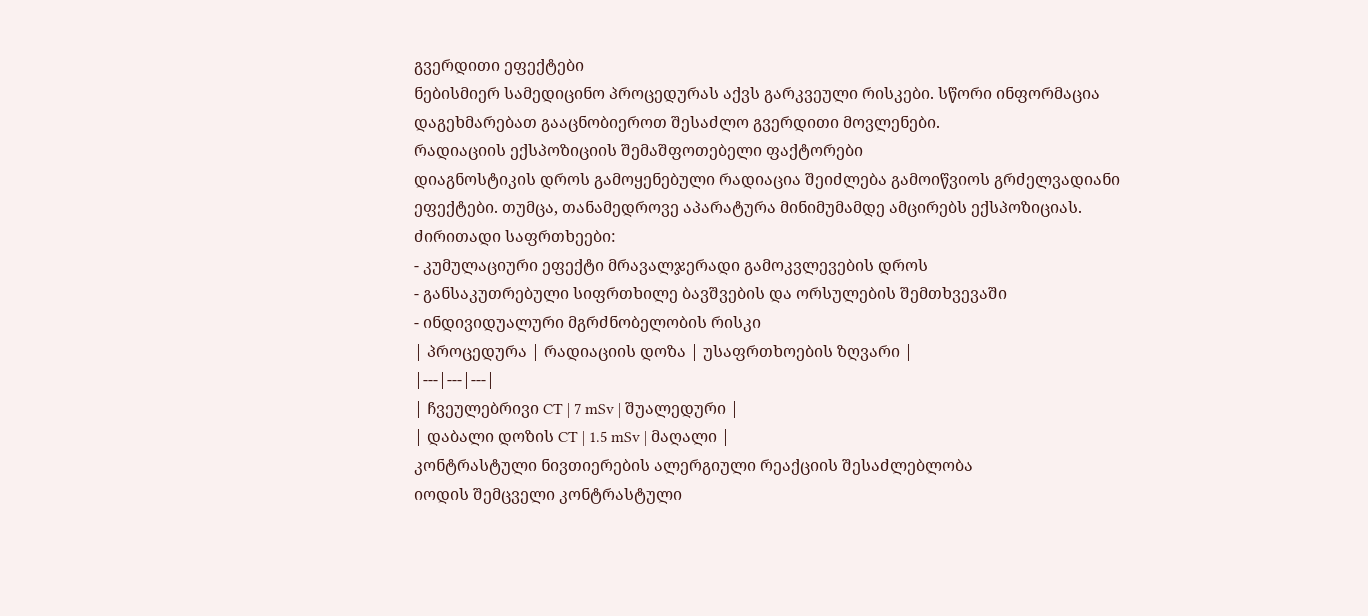გვერდითი ეფექტები
ნებისმიერ სამედიცინო პროცედურას აქვს გარკვეული რისკები. სწორი ინფორმაცია დაგეხმარებათ გააცნობიეროთ შესაძლო გვერდითი მოვლენები.
რადიაციის ექსპოზიციის შემაშფოთებელი ფაქტორები
დიაგნოსტიკის დროს გამოყენებული რადიაცია შეიძლება გამოიწვიოს გრძელვადიანი ეფექტები. თუმცა, თანამედროვე აპარატურა მინიმუმამდე ამცირებს ექსპოზიციას.
ძირითადი საფრთხეები:
- კუმულაციური ეფექტი მრავალჯერადი გამოკვლევების დროს
- განსაკუთრებული სიფრთხილე ბავშვების და ორსულების შემთხვევაში
- ინდივიდუალური მგრძნობელობის რისკი
| პროცედურა | რადიაციის დოზა | უსაფრთხოების ზღვარი |
|---|---|---|
| ჩვეულებრივი CT | 7 mSv | შუალედური |
| დაბალი დოზის CT | 1.5 mSv | მაღალი |
კონტრასტული ნივთიერების ალერგიული რეაქციის შესაძლებლობა
იოდის შემცველი კონტრასტული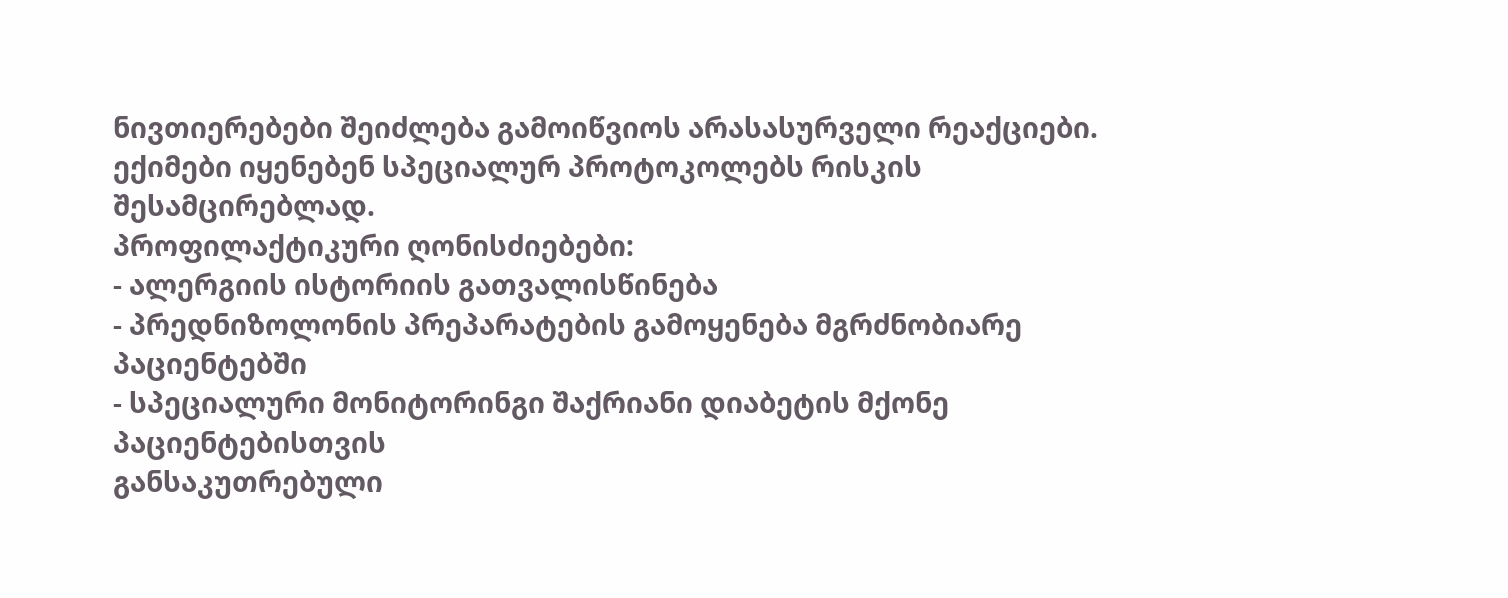ნივთიერებები შეიძლება გამოიწვიოს არასასურველი რეაქციები. ექიმები იყენებენ სპეციალურ პროტოკოლებს რისკის შესამცირებლად.
პროფილაქტიკური ღონისძიებები:
- ალერგიის ისტორიის გათვალისწინება
- პრედნიზოლონის პრეპარატების გამოყენება მგრძნობიარე პაციენტებში
- სპეციალური მონიტორინგი შაქრიანი დიაბეტის მქონე პაციენტებისთვის
განსაკუთრებული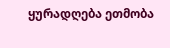ყურადღება ეთმობა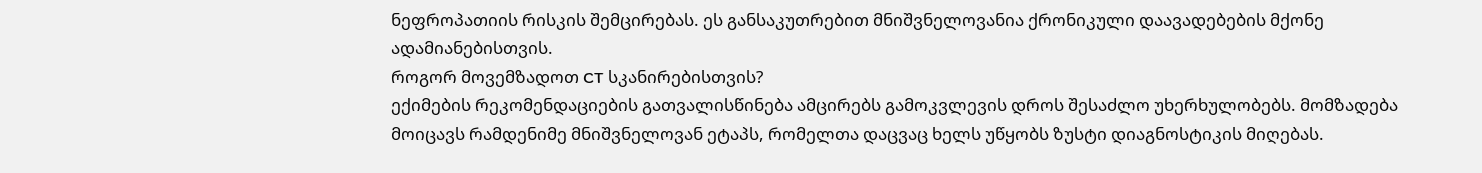ნეფროპათიის რისკის შემცირებას. ეს განსაკუთრებით მნიშვნელოვანია ქრონიკული დაავადებების მქონე ადამიანებისთვის.
როგორ მოვემზადოთ CT სკანირებისთვის?
ექიმების რეკომენდაციების გათვალისწინება ამცირებს გამოკვლევის დროს შესაძლო უხერხულობებს. მომზადება მოიცავს რამდენიმე მნიშვნელოვან ეტაპს, რომელთა დაცვაც ხელს უწყობს ზუსტი დიაგნოსტიკის მიღებას.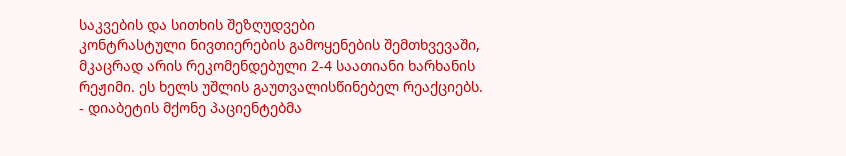საკვების და სითხის შეზღუდვები
კონტრასტული ნივთიერების გამოყენების შემთხვევაში, მკაცრად არის რეკომენდებული 2-4 საათიანი ხარხანის რეჟიმი. ეს ხელს უშლის გაუთვალისწინებელ რეაქციებს.
- დიაბეტის მქონე პაციენტებმა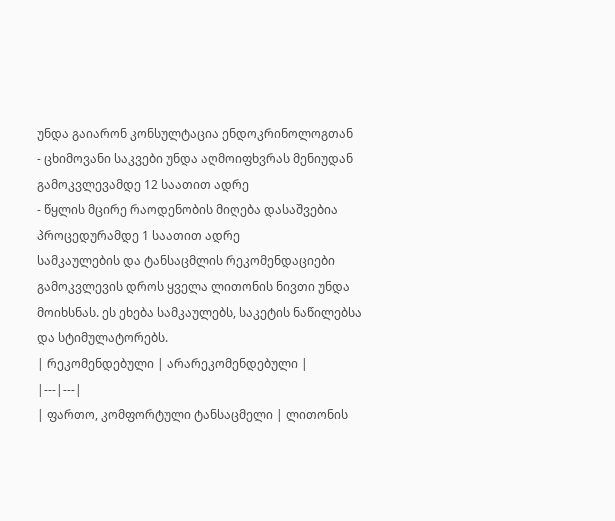უნდა გაიარონ კონსულტაცია ენდოკრინოლოგთან
- ცხიმოვანი საკვები უნდა აღმოიფხვრას მენიუდან გამოკვლევამდე 12 საათით ადრე
- წყლის მცირე რაოდენობის მიღება დასაშვებია პროცედურამდე 1 საათით ადრე
სამკაულების და ტანსაცმლის რეკომენდაციები
გამოკვლევის დროს ყველა ლითონის ნივთი უნდა მოიხსნას. ეს ეხება სამკაულებს, საკეტის ნაწილებსა და სტიმულატორებს.
| რეკომენდებული | არარეკომენდებული |
|---|---|
| ფართო, კომფორტული ტანსაცმელი | ლითონის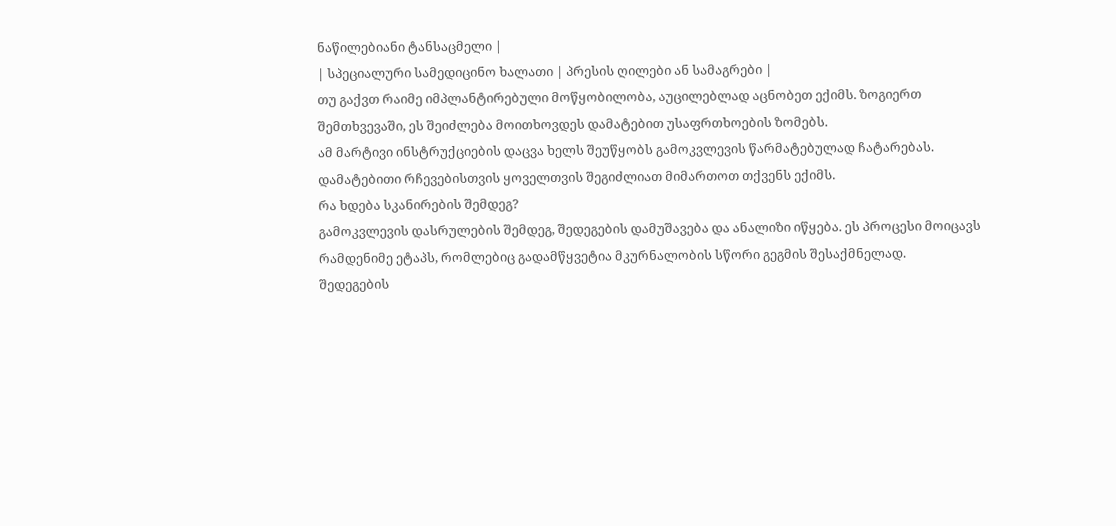ნაწილებიანი ტანსაცმელი |
| სპეციალური სამედიცინო ხალათი | პრესის ღილები ან სამაგრები |
თუ გაქვთ რაიმე იმპლანტირებული მოწყობილობა, აუცილებლად აცნობეთ ექიმს. ზოგიერთ შემთხვევაში, ეს შეიძლება მოითხოვდეს დამატებით უსაფრთხოების ზომებს.
ამ მარტივი ინსტრუქციების დაცვა ხელს შეუწყობს გამოკვლევის წარმატებულად ჩატარებას. დამატებითი რჩევებისთვის ყოველთვის შეგიძლიათ მიმართოთ თქვენს ექიმს.
რა ხდება სკანირების შემდეგ?
გამოკვლევის დასრულების შემდეგ, შედეგების დამუშავება და ანალიზი იწყება. ეს პროცესი მოიცავს რამდენიმე ეტაპს, რომლებიც გადამწყვეტია მკურნალობის სწორი გეგმის შესაქმნელად.
შედეგების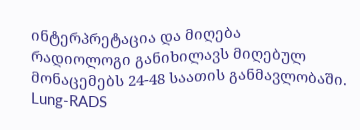ინტერპრეტაცია და მიღება
რადიოლოგი განიხილავს მიღებულ მონაცემებს 24-48 საათის განმავლობაში. Lung-RADS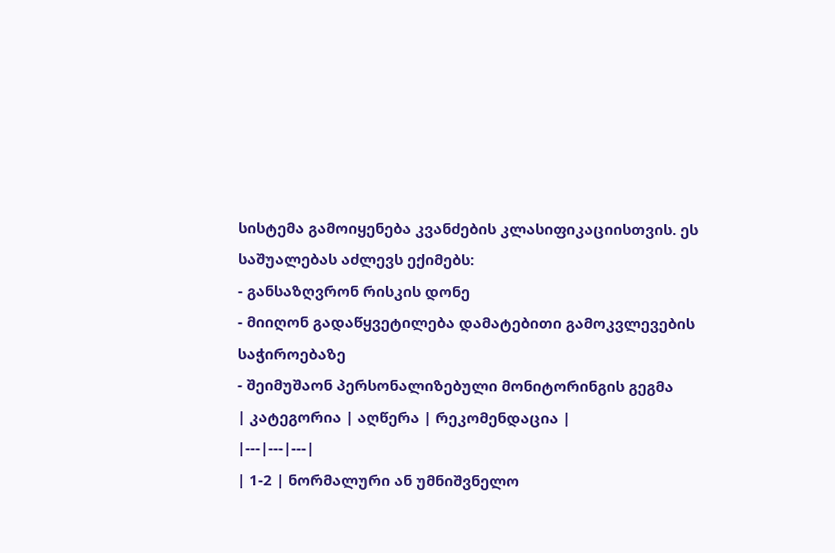სისტემა გამოიყენება კვანძების კლასიფიკაციისთვის. ეს საშუალებას აძლევს ექიმებს:
- განსაზღვრონ რისკის დონე
- მიიღონ გადაწყვეტილება დამატებითი გამოკვლევების საჭიროებაზე
- შეიმუშაონ პერსონალიზებული მონიტორინგის გეგმა
| კატეგორია | აღწერა | რეკომენდაცია |
|---|---|---|
| 1-2 | ნორმალური ან უმნიშვნელო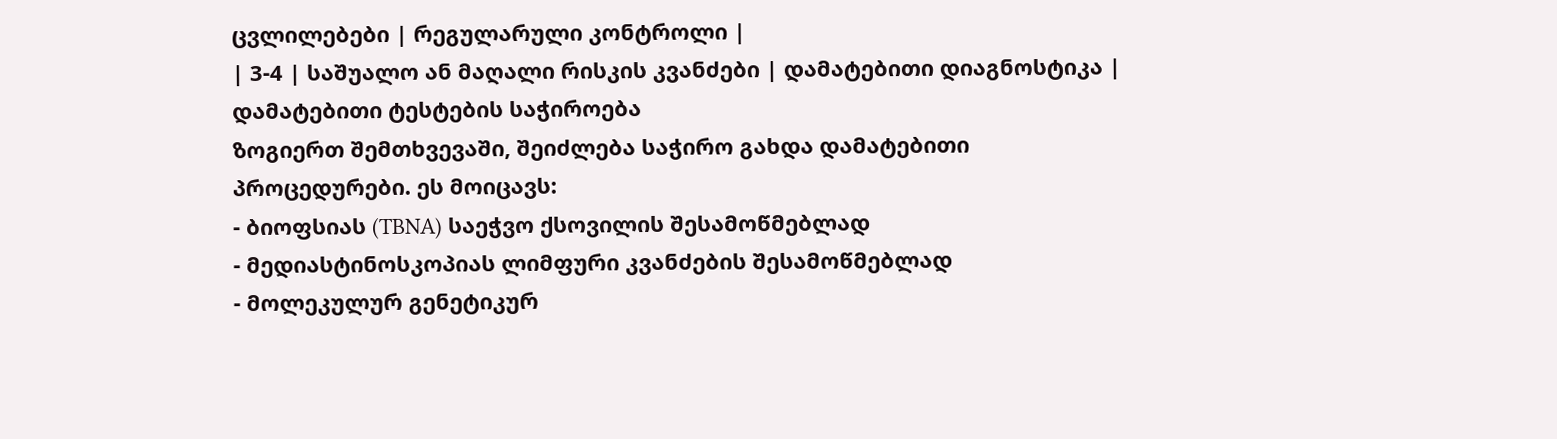ცვლილებები | რეგულარული კონტროლი |
| 3-4 | საშუალო ან მაღალი რისკის კვანძები | დამატებითი დიაგნოსტიკა |
დამატებითი ტესტების საჭიროება
ზოგიერთ შემთხვევაში, შეიძლება საჭირო გახდა დამატებითი პროცედურები. ეს მოიცავს:
- ბიოფსიას (TBNA) საეჭვო ქსოვილის შესამოწმებლად
- მედიასტინოსკოპიას ლიმფური კვანძების შესამოწმებლად
- მოლეკულურ გენეტიკურ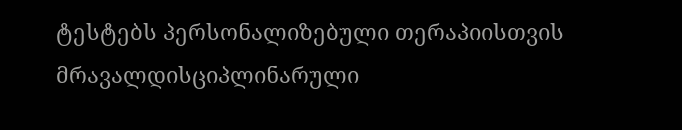ტესტებს პერსონალიზებული თერაპიისთვის
მრავალდისციპლინარული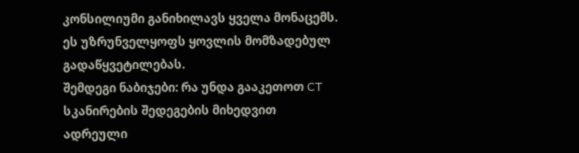კონსილიუმი განიხილავს ყველა მონაცემს. ეს უზრუნველყოფს ყოვლის მომზადებულ გადაწყვეტილებას.
შემდეგი ნაბიჯები: რა უნდა გააკეთოთ CT სკანირების შედეგების მიხედვით
ადრეული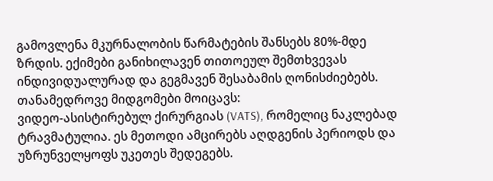გამოვლენა მკურნალობის წარმატების შანსებს 80%-მდე ზრდის. ექიმები განიხილავენ თითოეულ შემთხვევას ინდივიდუალურად და გეგმავენ შესაბამის ღონისძიებებს.
თანამედროვე მიდგომები მოიცავს:
ვიდეო-ასისტირებულ ქირურგიას (VATS), რომელიც ნაკლებად ტრავმატულია. ეს მეთოდი ამცირებს აღდგენის პერიოდს და უზრუნველყოფს უკეთეს შედეგებს.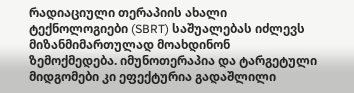რადიაციული თერაპიის ახალი ტექნოლოგიები (SBRT) საშუალებას იძლევს მიზანმიმართულად მოახდინონ ზემოქმედება. იმუნოთერაპია და ტარგეტული მიდგომები კი ეფექტურია გადაშლილი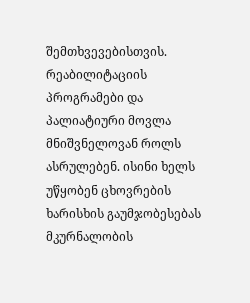შემთხვევებისთვის.
რეაბილიტაციის პროგრამები და პალიატიური მოვლა მნიშვნელოვან როლს ასრულებენ. ისინი ხელს უწყობენ ცხოვრების ხარისხის გაუმჯობესებას მკურნალობის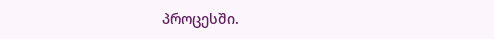პროცესში.